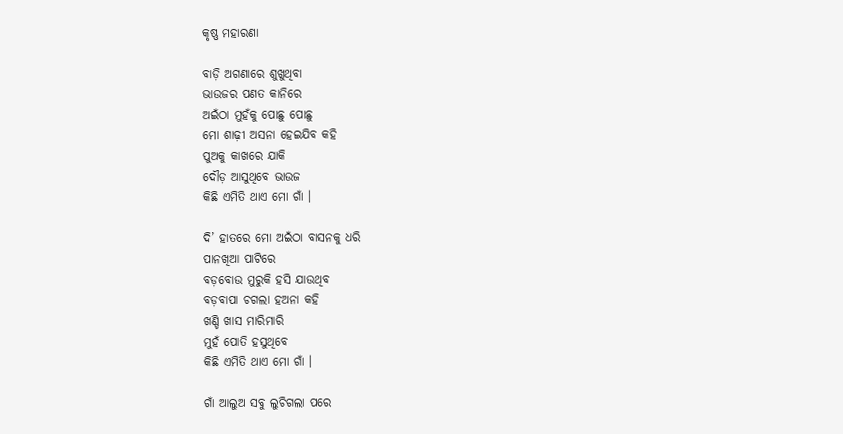କୃଷ୍ଣ ମହାରଣା

ବାଡ଼ି ଅଗଣାରେ ଶୁଖୁଥିବା
ଭାଉଜର ପଣତ କାନିରେ
ଅଇଁଠା ମୁହଁକୁ ପୋଛୁ ପୋଛୁ
ମୋ ଶାଢ଼ୀ ଅସନା ହେଇଯିବ କହି
ପୁଅକୁ କାଖରେ ଯାକି
ଦୌଡ଼ ଆସୁଥିବେ ଭାଉଜ
କିଛି ଏମିତି ଥାଏ ମୋ ଗାଁ ।

ଦି’ ହାତରେ ମୋ ଅଇଁଠା ବାସନକୁ ଧରି
ପାନଖିଆ ପାଟିରେ
ବଡ଼ବୋଉ ମୁରୁକି ହସି ଯାଉଥିବ
ବଡ଼ବାପା ଚଗଲା ହଅନା କହି
ଖଣ୍ଡି ଖାସ ମାରିମାରି
ମୁହଁ ପୋତି ହସୁଥିବେ
କିଛି ଏମିତି ଥାଏ ମୋ ଗାଁ ।

ଗାଁ ଆଲୁଅ ସବୁ ଲୁଚିଗଲା ପରେ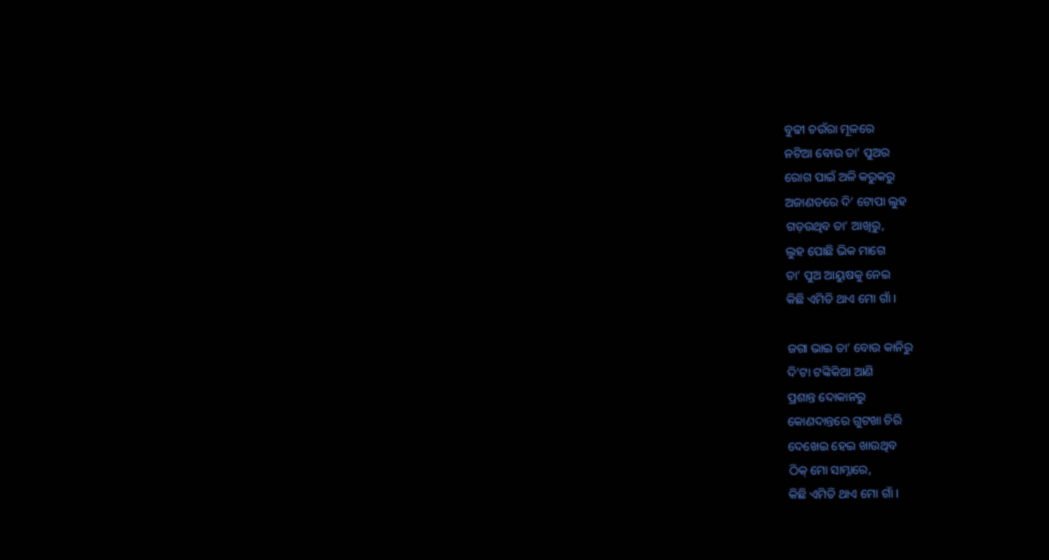ବୁଢୀ ଚଉଁରା ମୂଳରେ
ନଟିଆ ବୋଉ ତା’ ପୁଅର
ରୋଗ ପାଇଁ ଅଳି କରୁକରୁ
ଅଜାଣତରେ ଦି’ ଟୋପା ଲୁହ
ଗଡ଼ଉଥିବ ତା’ ଆଖିରୁ,
ଲୁହ ପୋଛି ଭିକ ମାଗେ
ତା’ ପୁଅ ଆୟୁଷକୁ ନେଇ
କିଛି ଏମିତି ଥାଏ ମୋ ଗାଁ ।

ଜଗା ଭାଇ ତା’ ବୋଉ କାନିରୁ
ଦି’ଟା ଟଙ୍କିକିଆ ଆଣି
ପ୍ରଶାନ୍ତ ଦୋକାନରୁ
କୋଣଦାନ୍ତରେ ଗୁଟଖା ଚିରି
ଦେଖେଇ ହେଇ ଖାଉଥିବ
ଠିକ୍ ମୋ ସାମ୍ନାରେ,
କିଛି ଏମିତି ଥାଏ ମୋ ଗାଁ ।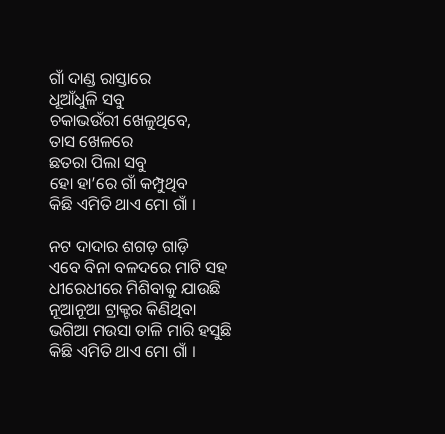ଗାଁ ଦାଣ୍ଡ ରାସ୍ତାରେ
ଧୂଆଁଧୁଳି ସବୁ
ଚକାଭଉଁରୀ ଖେଳୁଥିବେ,
ତାସ ଖେଳରେ
ଛତରା ପିଲା ସବୁ
ହୋ ହା’ରେ ଗାଁ କମ୍ପୁଥିବ
କିଛି ଏମିତି ଥାଏ ମୋ ଗାଁ ।

ନଟ ଦାଦାର ଶଗଡ଼ ଗାଡ଼ି
ଏବେ ବିନା ବଳଦରେ ମାଟି ସହ
ଧୀରେଧୀରେ ମିଶିବାକୁ ଯାଉଛି
ନୂଆନୂଆ ଟ୍ରାକ୍ଟର କିଣିଥିବା
ଭଗିଆ ମଉସା ତାଳି ମାରି ହସୁଛି
କିଛି ଏମିତି ଥାଏ ମୋ ଗାଁ ।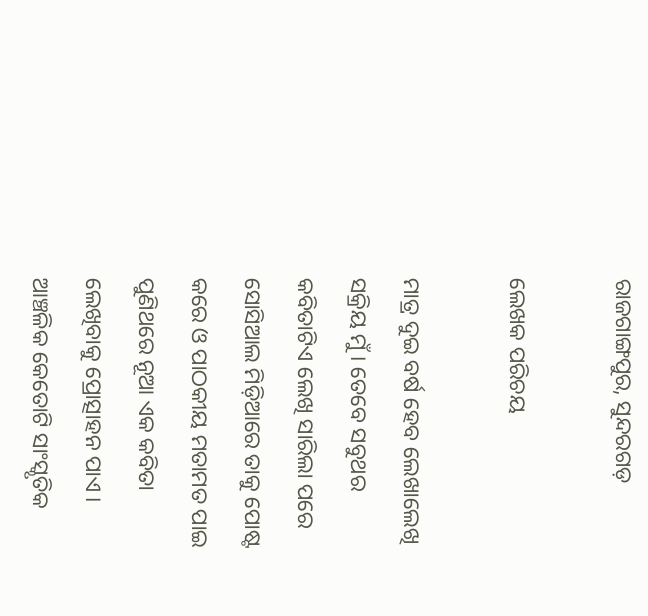ରାଜଗାଙ୍ଗପୁର, ସୁନ୍ଦରଗଡ଼

ଲେଖକ ପରିଚୟ

ମାତ୍ର ଦୁଇ ବର୍ଷ ହେବ ଲେଖାଲେଖି ସକ୍ରିୟ ମୁଁ । ତେବେ ସବୁଥର କବିତାଟିଏ ଲେଖି ସାରିଲା ପରେ ସୋସିଆଲ ମିଡ଼ିଆରେ ତାକୁ ପୋଷ୍ଟ କରେ ଓ ପାଠକୀୟ ମତାମତ ପାଇ ପୁଣିଥରେ ନୂଆ ଏକ କବିତା ଲେଖିବାକୁ ପ୍ରୋତ୍ସାହନ ପାଏ । ଆଞ୍ଚଳିକ କେତୋଟି ସାଂସ୍କୃତିକ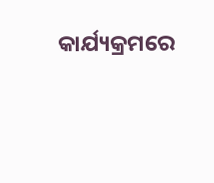କାର୍ଯ୍ୟକ୍ରମରେ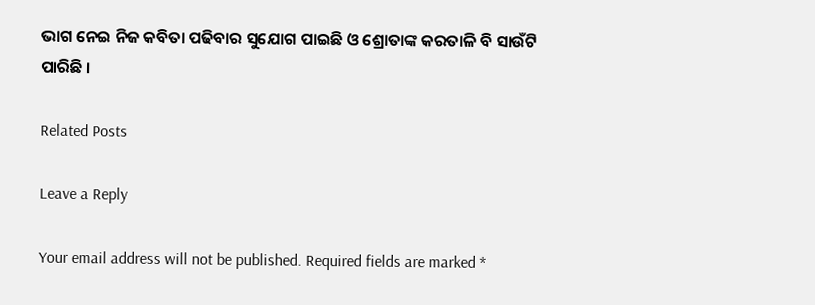ଭାଗ ନେଇ ନିଜ କବିତା ପଢିବାର ସୁଯୋଗ ପାଇଛି ଓ ଶ୍ରୋତାଙ୍କ କରତାଳି ବି ସାଉଁଟି ପାରିଛି ।

Related Posts

Leave a Reply

Your email address will not be published. Required fields are marked *